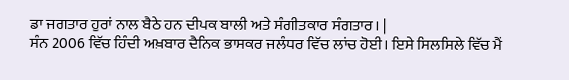ਡਾ ਜਗਤਾਰ ਹੁਰਾਂ ਨਾਲ ਬੈਠੇ ਹਨ ਦੀਪਕ ਬਾਲੀ ਅਤੇ ਸੰਗੀਤਕਾਰ ਸੰਗਤਾਰ। |
ਸੰਨ 2006 ਵਿੱਚ ਹਿੰਦੀ ਅਖ਼ਬਾਰ ਦੈਨਿਕ ਭਾਸਕਰ ਜਲੰਧਰ ਵਿੱਚ ਲਾਂਚ ਹੋਈ। ਇਸੇ ਸਿਲਸਿਲੇ ਵਿੱਚ ਮੈਂ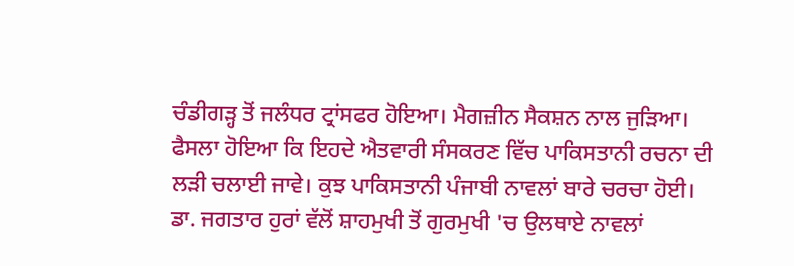ਚੰਡੀਗੜ੍ਹ ਤੋਂ ਜਲੰਧਰ ਟ੍ਰਾਂਸਫਰ ਹੋਇਆ। ਮੈਗਜ਼ੀਨ ਸੈਕਸ਼ਨ ਨਾਲ ਜੁੜਿਆ। ਫੈਸਲਾ ਹੋਇਆ ਕਿ ਇਹਦੇ ਐਤਵਾਰੀ ਸੰਸਕਰਣ ਵਿੱਚ ਪਾਕਿਸਤਾਨੀ ਰਚਨਾ ਦੀ ਲੜੀ ਚਲਾਈ ਜਾਵੇ। ਕੁਝ ਪਾਕਿਸਤਾਨੀ ਪੰਜਾਬੀ ਨਾਵਲਾਂ ਬਾਰੇ ਚਰਚਾ ਹੋਈ। ਡਾ. ਜਗਤਾਰ ਹੁਰਾਂ ਵੱਲੋਂ ਸ਼ਾਹਮੁਖੀ ਤੋਂ ਗੁਰਮੁਖੀ 'ਚ ਉਲਥਾਏ ਨਾਵਲਾਂ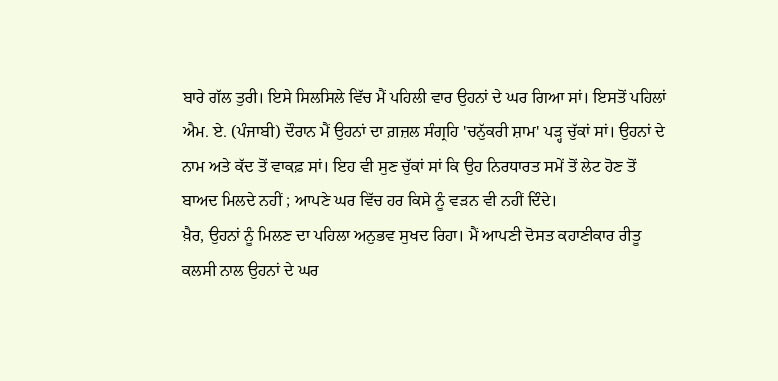ਬਾਰੇ ਗੱਲ ਤੁਰੀ। ਇਸੇ ਸਿਲਸਿਲੇ ਵਿੱਚ ਮੈਂ ਪਹਿਲੀ ਵਾਰ ਉਹਨਾਂ ਦੇ ਘਰ ਗਿਆ ਸਾਂ। ਇਸਤੋਂ ਪਹਿਲਾਂ ਐਮ. ਏ. (ਪੰਜਾਬੀ) ਦੌਰਾਨ ਮੈਂ ਉਹਨਾਂ ਦਾ ਗ਼ਜ਼ਲ ਸੰਗ੍ਰਹਿ 'ਚਨੁੱਕਰੀ ਸ਼ਾਮ' ਪੜ੍ਹ ਚੁੱਕਾਂ ਸਾਂ। ਉਹਨਾਂ ਦੇ ਨਾਮ ਅਤੇ ਕੱਦ ਤੋਂ ਵਾਕਫ਼ ਸਾਂ। ਇਹ ਵੀ ਸੁਣ ਚੁੱਕਾਂ ਸਾਂ ਕਿ ਉਹ ਨਿਰਧਾਰਤ ਸਮੇਂ ਤੋਂ ਲੇਟ ਹੋਣ ਤੋਂ ਬਾਅਦ ਮਿਲਦੇ ਨਹੀਂ ; ਆਪਣੇ ਘਰ ਵਿੱਚ ਹਰ ਕਿਸੇ ਨੂੰ ਵੜਨ ਵੀ ਨਹੀਂ ਦਿੰਦੇ।
ਖ਼ੈਰ, ਉਹਨਾਂ ਨੂੰ ਮਿਲਣ ਦਾ ਪਹਿਲਾ ਅਨੁਭਵ ਸੁਖਦ ਰਿਹਾ। ਮੈਂ ਆਪਣੀ ਦੋਸਤ ਕਹਾਣੀਕਾਰ ਰੀਤੂ ਕਲਸੀ ਨਾਲ ਉਹਨਾਂ ਦੇ ਘਰ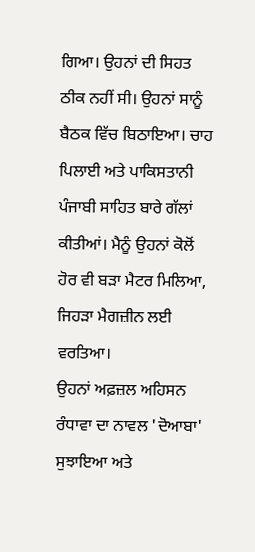ਗਿਆ। ਉਹਨਾਂ ਦੀ ਸਿਹਤ ਠੀਕ ਨਹੀਂ ਸੀ। ਉਹਨਾਂ ਸਾਨੂੰ ਬੈਠਕ ਵਿੱਚ ਬਿਠਾਇਆ। ਚਾਹ ਪਿਲਾਈ ਅਤੇ ਪਾਕਿਸਤਾਨੀ ਪੰਜਾਬੀ ਸਾਹਿਤ ਬਾਰੇ ਗੱਲਾਂ ਕੀਤੀਆਂ। ਮੈਨੂੰ ਉਹਨਾਂ ਕੋਲੋਂ ਹੋਰ ਵੀ ਬੜਾ ਮੈਟਰ ਮਿਲਿਆ, ਜਿਹੜਾ ਮੈਗਜ਼ੀਨ ਲਈ ਵਰਤਿਆ।
ਉਹਨਾਂ ਅਫ਼ਜ਼ਲ ਅਹਿਸਨ ਰੰਧਾਵਾ ਦਾ ਨਾਵਲ 'ਦੋਆਬਾ' ਸੁਝਾਇਆ ਅਤੇ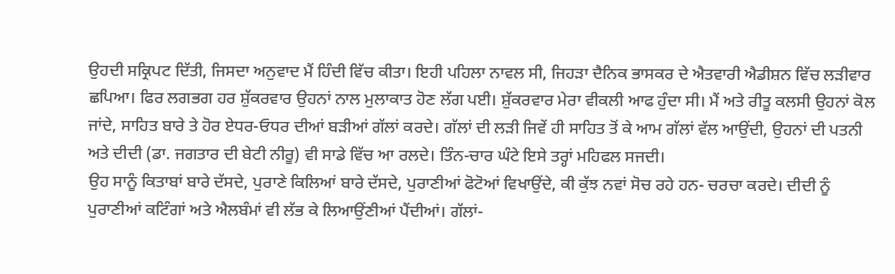ਉਹਦੀ ਸਕ੍ਰਿਪਟ ਦਿੱਤੀ, ਜਿਸਦਾ ਅਨੁਵਾਦ ਮੈਂ ਹਿੰਦੀ ਵਿੱਚ ਕੀਤਾ। ਇਹੀ ਪਹਿਲਾ ਨਾਵਲ ਸੀ, ਜਿਹੜਾ ਦੈਨਿਕ ਭਾਸਕਰ ਦੇ ਐਤਵਾਰੀ ਐਡੀਸ਼ਨ ਵਿੱਚ ਲੜੀਵਾਰ ਛਪਿਆ। ਫਿਰ ਲਗਭਗ ਹਰ ਸ਼ੁੱਕਰਵਾਰ ਉਹਨਾਂ ਨਾਲ ਮੁਲਾਕਾਤ ਹੋਣ ਲੱਗ ਪਈ। ਸ਼ੁੱਕਰਵਾਰ ਮੇਰਾ ਵੀਕਲੀ ਆਫ ਹੁੰਦਾ ਸੀ। ਮੈਂ ਅਤੇ ਰੀਤੂ ਕਲਸੀ ਉਹਨਾਂ ਕੋਲ ਜਾਂਦੇ, ਸਾਹਿਤ ਬਾਰੇ ਤੇ ਹੋਰ ਏਧਰ-ਓਧਰ ਦੀਆਂ ਬੜੀਆਂ ਗੱਲਾਂ ਕਰਦੇ। ਗੱਲਾਂ ਦੀ ਲੜੀ ਜਿਵੇਂ ਹੀ ਸਾਹਿਤ ਤੋਂ ਕੇ ਆਮ ਗੱਲਾਂ ਵੱਲ ਆਉਂਦੀ, ਉਹਨਾਂ ਦੀ ਪਤਨੀ ਅਤੇ ਦੀਦੀ (ਡਾ. ਜਗਤਾਰ ਦੀ ਬੇਟੀ ਨੀਰੂ) ਵੀ ਸਾਡੇ ਵਿੱਚ ਆ ਰਲਦੇ। ਤਿੰਨ-ਚਾਰ ਘੰਟੇ ਇਸੇ ਤਰ੍ਹਾਂ ਮਹਿਫਲ ਸਜਦੀ।
ਉਹ ਸਾਨੂੰ ਕਿਤਾਬਾਂ ਬਾਰੇ ਦੱਸਦੇ, ਪੁਰਾਣੇ ਕਿਲਿਆਂ ਬਾਰੇ ਦੱਸਦੇ, ਪੁਰਾਣੀਆਂ ਫੋਟੋਆਂ ਵਿਖਾਉਂਦੇ, ਕੀ ਕੁੱਝ ਨਵਾਂ ਸੋਚ ਰਹੇ ਹਨ- ਚਰਚਾ ਕਰਦੇ। ਦੀਦੀ ਨੂੰ ਪੁਰਾਣੀਆਂ ਕਟਿੰਗਾਂ ਅਤੇ ਐਲਬੰਮਾਂ ਵੀ ਲੱਭ ਕੇ ਲਿਆਉਂਣੀਆਂ ਪੈਂਦੀਆਂ। ਗੱਲਾਂ-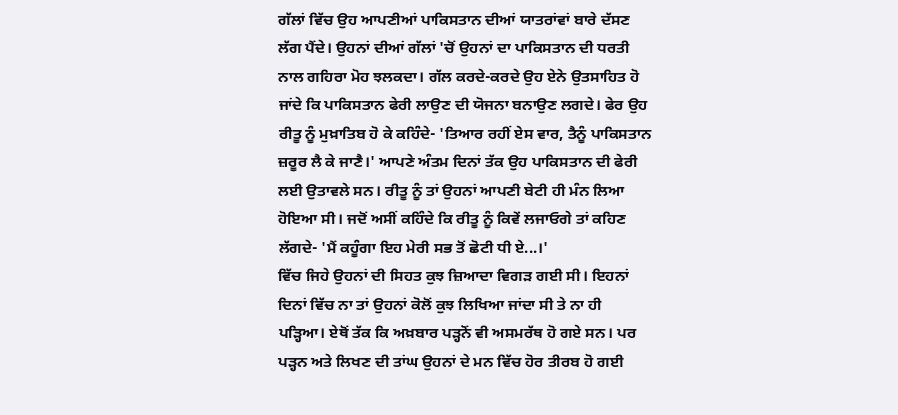ਗੱਲਾਂ ਵਿੱਚ ਉਹ ਆਪਣੀਆਂ ਪਾਕਿਸਤਾਨ ਦੀਆਂ ਯਾਤਰਾਂਵਾਂ ਬਾਰੇ ਦੱਸਣ ਲੱਗ ਪੈਂਦੇ। ਉਹਨਾਂ ਦੀਆਂ ਗੱਲਾਂ 'ਚੋਂ ਉਹਨਾਂ ਦਾ ਪਾਕਿਸਤਾਨ ਦੀ ਧਰਤੀ ਨਾਲ ਗਹਿਰਾ ਮੋਹ ਝਲਕਦਾ। ਗੱਲ ਕਰਦੇ-ਕਰਦੇ ਉਹ ਏਨੇ ਉਤਸਾਹਿਤ ਹੋ ਜਾਂਦੇ ਕਿ ਪਾਕਿਸਤਾਨ ਫੇਰੀ ਲਾਉਣ ਦੀ ਯੋਜਨਾ ਬਨਾਉਣ ਲਗਦੇ। ਫੇਰ ਉਹ ਰੀਤੂ ਨੂੰ ਮੁਖ਼ਾਤਿਬ ਹੋ ਕੇ ਕਹਿੰਦੇ- 'ਤਿਆਰ ਰਹੀਂ ਏਸ ਵਾਰ, ਤੈਨੂੰ ਪਾਕਿਸਤਾਨ ਜ਼ਰੂਰ ਲੈ ਕੇ ਜਾਣੈ।' ਆਪਣੇ ਅੰਤਮ ਦਿਨਾਂ ਤੱਕ ਉਹ ਪਾਕਿਸਤਾਨ ਦੀ ਫੇਰੀ ਲਈ ਉਤਾਵਲੇ ਸਨ। ਰੀਤੂ ਨੂੰ ਤਾਂ ਉਹਨਾਂ ਆਪਣੀ ਬੇਟੀ ਹੀ ਮੰਨ ਲਿਆ ਹੋਇਆ ਸੀ। ਜਦੋਂ ਅਸੀਂ ਕਹਿੰਦੇ ਕਿ ਰੀਤੂ ਨੂੰ ਕਿਵੇਂ ਲਜਾਓਗੇ ਤਾਂ ਕਹਿਣ ਲੱਗਦੇ- 'ਮੈਂ ਕਹੂੰਗਾ ਇਹ ਮੇਰੀ ਸਭ ਤੋਂ ਛੋਟੀ ਧੀ ਏ...।'
ਵਿੱਚ ਜਿਹੇ ਉਹਨਾਂ ਦੀ ਸਿਹਤ ਕੁਝ ਜ਼ਿਆਦਾ ਵਿਗੜ ਗਈ ਸੀ। ਇਹਨਾਂ ਦਿਨਾਂ ਵਿੱਚ ਨਾ ਤਾਂ ਉਹਨਾਂ ਕੋਲੋਂ ਕੁਝ ਲਿਖਿਆ ਜਾਂਦਾ ਸੀ ਤੇ ਨਾ ਹੀ ਪੜ੍ਹਿਆ। ਏਥੋਂ ਤੱਕ ਕਿ ਅਖ਼ਬਾਰ ਪੜ੍ਹਨੋਂ ਵੀ ਅਸਮਰੱਥ ਹੋ ਗਏ ਸਨ। ਪਰ ਪੜ੍ਹਨ ਅਤੇ ਲਿਖਣ ਦੀ ਤਾਂਘ ਉਹਨਾਂ ਦੇ ਮਨ ਵਿੱਚ ਹੋਰ ਤੀਰਬ ਹੋ ਗਈ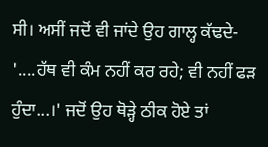ਸੀ। ਅਸੀਂ ਜਦੋਂ ਵੀ ਜਾਂਦੇ ਉਹ ਗਾਲ੍ਹ ਕੱਢਦੇ- '....ਹੱਥ ਵੀ ਕੰਮ ਨਹੀਂ ਕਰ ਰਹੇ; ਵੀ ਨਹੀਂ ਫੜ ਹੁੰਦਾ...।' ਜਦੋਂ ਉਹ ਥੋੜ੍ਹੇ ਠੀਕ ਹੋਏ ਤਾਂ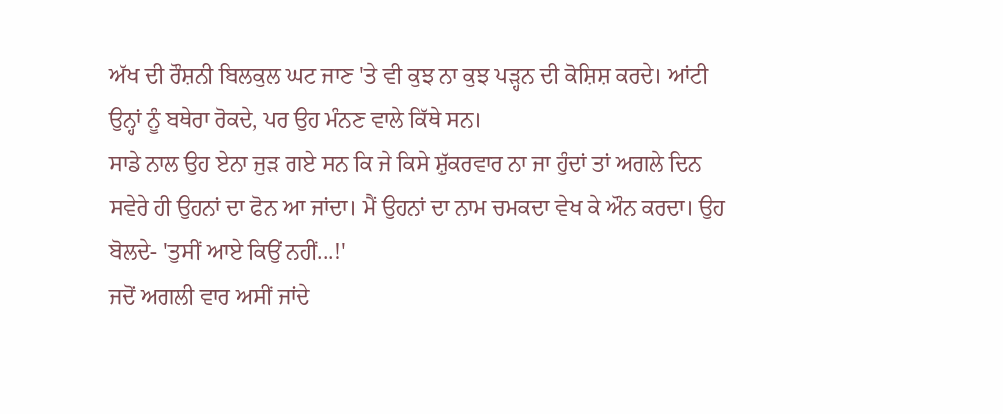ਅੱਖ ਦੀ ਰੌਸ਼ਨੀ ਬਿਲਕੁਲ ਘਟ ਜਾਣ 'ਤੇ ਵੀ ਕੁਝ ਨਾ ਕੁਝ ਪੜ੍ਹਨ ਦੀ ਕੋਸ਼ਿਸ਼ ਕਰਦੇ। ਆਂਟੀ ਉਨ੍ਹਾਂ ਨੂੰ ਬਥੇਰਾ ਰੋਕਦੇ, ਪਰ ਉਹ ਮੰਨਣ ਵਾਲੇ ਕਿੱਥੇ ਸਨ।
ਸਾਡੇ ਨਾਲ ਉਹ ਏਨਾ ਜੁੜ ਗਏ ਸਨ ਕਿ ਜੇ ਕਿਸੇ ਸ਼ੁੱਕਰਵਾਰ ਨਾ ਜਾ ਹੁੰਦਾਂ ਤਾਂ ਅਗਲੇ ਦਿਨ ਸਵੇਰੇ ਹੀ ਉਹਨਾਂ ਦਾ ਫੋਨ ਆ ਜਾਂਦਾ। ਮੈਂ ਉਹਨਾਂ ਦਾ ਨਾਮ ਚਮਕਦਾ ਵੇਖ ਕੇ ਔਨ ਕਰਦਾ। ਉਹ ਬੋਲਦੇ- 'ਤੁਸੀਂ ਆਏ ਕਿਉਂ ਨਹੀਂ...!'
ਜਦੋਂ ਅਗਲੀ ਵਾਰ ਅਸੀਂ ਜਾਂਦੇ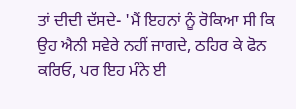ਤਾਂ ਦੀਦੀ ਦੱਸਦੇ- 'ਮੈਂ ਇਹਨਾਂ ਨੂੰ ਰੋਕਿਆ ਸੀ ਕਿ ਉਹ ਐਨੀ ਸਵੇਰੇ ਨਹੀਂ ਜਾਗਦੇ, ਠਹਿਰ ਕੇ ਫੋਨ ਕਰਿਓ, ਪਰ ਇਹ ਮੰਨੇ ਈ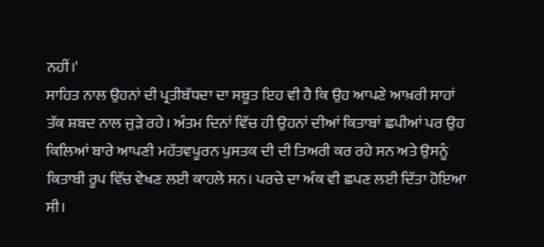ਨਹੀਂ।'
ਸਾਹਿਤ ਨਾਲ ਉਹਨਾਂ ਦੀ ਪ੍ਰਤੀਬੱਧਦਾ ਦਾ ਸਬੂਤ ਇਹ ਵੀ ਹੈ ਕਿ ਉਹ ਆਪਣੇ ਆਖ਼ਰੀ ਸਾਹਾਂ ਤੱਕ ਸ਼ਬਦ ਨਾਲ ਜੁੜੇ ਰਹੇ। ਅੰਤਮ ਦਿਨਾਂ ਵਿੱਚ ਹੀ ਉਹਨਾਂ ਦੀਆਂ ਕਿਤਾਬਾਂ ਛਪੀਆਂ ਪਰ ਉਹ ਕਿਲਿਆਂ ਬਾਰੇ ਆਪਣੀ ਮਹੱਤਵਪੂਰਨ ਪੁਸਤਕ ਦੀ ਦੀ ਤਿਅਰੀ ਕਰ ਰਹੇ ਸਨ ਅਤੇ ਉਸਨੂੰ ਕਿਤਾਬੀ ਰੂਪ ਵਿੱਚ ਵੇਖਣ ਲਈ ਕਾਹਲੇ ਸਨ। ਪਰਚੇ ਦਾ ਅੰਕ ਵੀ ਛਪਣ ਲਈ ਦਿੱਤਾ ਹੋਇਆ ਸੀ।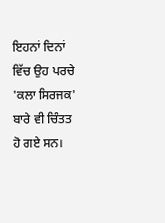ਇਹਨਾਂ ਦਿਨਾਂ ਵਿੱਚ ਉਹ ਪਰਚੇ 'ਕਲਾ ਸਿਰਜਕ' ਬਾਰੇ ਵੀ ਚਿੰਤਤ ਹੋ ਗਏ ਸਨ।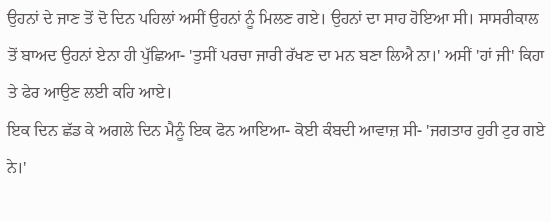ਉਹਨਾਂ ਦੇ ਜਾਣ ਤੋਂ ਦੋ ਦਿਨ ਪਹਿਲਾਂ ਅਸੀਂ ਉਹਨਾਂ ਨੂੰ ਮਿਲਣ ਗਏ। ਉਹਨਾਂ ਦਾ ਸਾਹ ਹੋਇਆ ਸੀ। ਸਾਸਰੀਕਾਲ ਤੋਂ ਬਾਅਦ ਉਹਨਾਂ ਏਨਾ ਹੀ ਪੁੱਛਿਆ- 'ਤੁਸੀਂ ਪਰਚਾ ਜਾਰੀ ਰੱਖਣ ਦਾ ਮਨ ਬਣਾ ਲਿਐ ਨਾ।' ਅਸੀਂ 'ਹਾਂ ਜੀ' ਕਿਹਾ ਤੇ ਫੇਰ ਆਉਣ ਲਈ ਕਹਿ ਆਏ।
ਇਕ ਦਿਨ ਛੱਡ ਕੇ ਅਗਲੇ ਦਿਨ ਮੈਨੂੰ ਇਕ ਫੋਨ ਆਇਆ- ਕੋਈ ਕੰਬਦੀ ਆਵਾਜ਼ ਸੀ- 'ਜਗਤਾਰ ਹੁਰੀ ਟੁਰ ਗਏ ਨੇ।'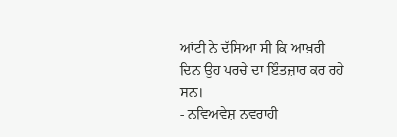ਆਂਟੀ ਨੇ ਦੱਸਿਆ ਸੀ ਕਿ ਆਖ਼ਰੀ ਦਿਨ ਉਹ ਪਰਚੇ ਦਾ ਇੰਤਜ਼ਾਰ ਕਰ ਰਹੇ ਸਨ।
- ਨਵਿਅਵੇਸ਼ ਨਵਰਾਹੀ